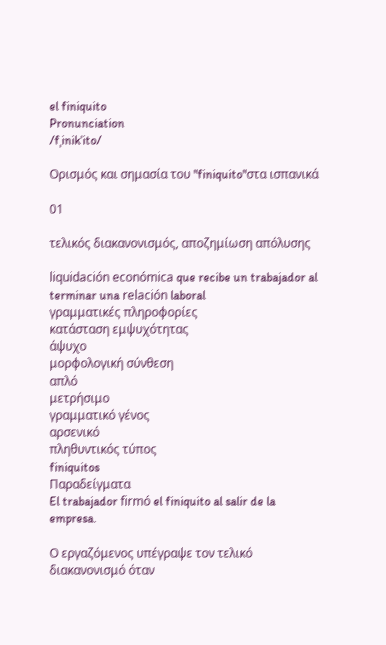el finiquito
Pronunciation
/fˌinikˈito/

Ορισμός και σημασία του "finiquito"στα ισπανικά

01

τελικός διακανονισμός, αποζημίωση απόλυσης

liquidación económica que recibe un trabajador al terminar una relación laboral
γραμματικές πληροφορίες
κατάσταση εμψυχότητας
άψυχο
μορφολογική σύνθεση
απλό
μετρήσιμο
γραμματικό γένος
αρσενικό
πληθυντικός τύπος
finiquitos
Παραδείγματα
El trabajador firmó el finiquito al salir de la empresa.

Ο εργαζόμενος υπέγραψε τον τελικό διακανονισμό όταν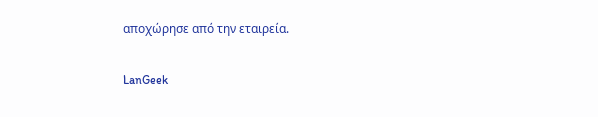αποχώρησε από την εταιρεία.

LanGeek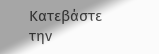Κατεβάστε την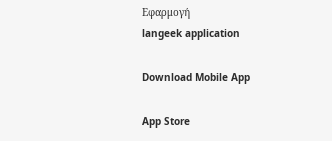Εφαρμογή
langeek application

Download Mobile App

App Store